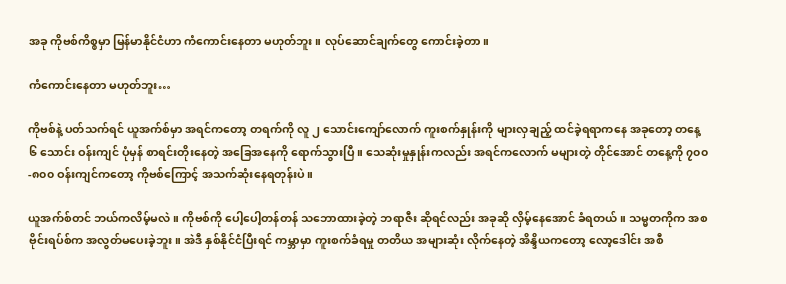အခု ကိုဗစ်ကိစ္စမှာ မြန်မာနိုင်ငံဟာ ကံကောင်းနေတာ မဟုတ်ဘူး။ လုပ်ဆောင်ချက်တွေ ကောင်းခဲ့တာ။

ကံကောင်းနေတာ မဟုတ်ဘူး…

ကိုဗစ်နဲ့ ပတ်သက်ရင် ယူအက်စ်မှာ အရင်ကတော့ တရက်ကို လူ ၂ သောင်းကျော်လောက် ကူးစက်နှုန်းကို များလှချည့် ထင်ခဲ့ရရာကနေ အခုတော့ တနေ့ ၆ သောင်း ဝန်းကျင် ပုံမှန် စာရင်းတိုးနေတဲ့ အခြေအနေကို ရောက်သွားပြီ။ သေဆုံးမှုနှုန်းကလည်း အရင်ကလောက် မများတဲ့ တိုင်အောင် တနေ့ကို ၇၀၀-၈၀၀ ဝန်းကျင်ကတော့ ကိုဗစ်ကြောင့် အသက်ဆုံးနေရတုန်းပဲ။

ယူအက်စ်တင် ဘယ်ကလိမ့်မလဲ။ ကိုဗစ်ကို ပေါ့ပေါ့တန်တန် သဘောထားခဲ့တဲ့ ဘရာဇီး ဆိုရင်လည်း အခုဆို လှိမ့်နေအောင် ခံရတယ်။ သမ္မတကိုက အစ ဗိုင်းရပ်စ်က အလွတ်မပေးခဲ့ဘူး။ အဲဒီ နှစ်နိုင်ငံပြီးရင် ကမ္ဘာမှာ ကူးစက်ခံရမှု တတိယ အများဆုံး လိုက်နေတဲ့ အိန္ဒိယကတော့ လော့ဒေါင်း အစီ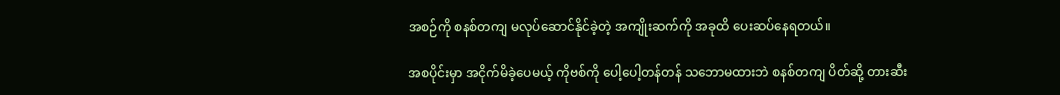အစဉ်ကို စနစ်တကျ မလုပ်ဆောင်နိုင်ခဲ့တဲ့ အကျိုးဆက်ကို အခုထိ ပေးဆပ်နေရတယ်။

အစပိုင်းမှာ အငိုက်မိခဲ့ပေမယ့် ကိုဗစ်ကို ပေါ့ပေါ့တန်တန် သဘောမထားဘဲ စနစ်တကျ ပိတ်ဆို့ တားဆီး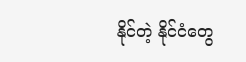နိုင်တဲ့ နိုင်ငံတွေ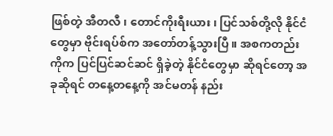ဖြစ်တဲ့ အီတလီ၊ တောင်ကိုးရီးယား၊ ပြင်သစ်တို့လို နိုင်ငံတွေမှာ ဗိုင်းရပ်စ်က အတော်တန့်သွားပြီ။ အစကတည်းကိုက ပြင်ပြင်ဆင်ဆင် ရှိခဲ့တဲ့ နိုင်ငံတွေမှာ ဆိုရင်တော့ အခုဆိုရင် တနေ့တနေ့ကို အင်မတန် နည်း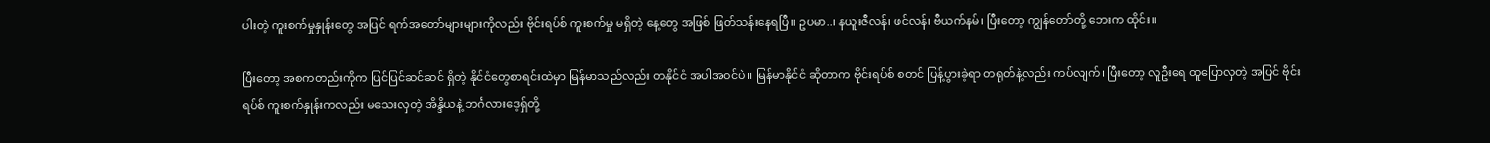ပါးတဲ့ ကူးစက်မှုနှုန်းတွေ အပြင် ရက်အတော်များများကိုလည်း ဗိုင်းရပ်စ် ကူးစက်မှု မရှိတဲ့ နေ့တွေ အဖြစ် ဖြတ်သန်းနေရပြီ။ ဥပမာ..၊ နယူးဇီလန်၊ ဖင်လန်၊ ဗီယက်နမ်၊ ပြီးတော့ ကျွန်တော်တို့ ဘေးက ထိုင်း။

ပြီးတော့ အစကတည်းကိုက ပြင်ပြင်ဆင်ဆင် ရှိတဲ့ နိုင်ငံတွေစာရင်းထဲမှာ မြန်မာသည်လည်း တနိုင်ငံ အပါအဝင်ပဲ။ မြန်မာနိုင်ငံ ဆိုတာက ဗိုင်းရပ်စ် စတင် ပြန့်ပွားခဲ့ရာ တရုတ်နဲ့လည်း ကပ်လျက်၊ ပြီးတော့ လူဦးရေ ထူပြောလှတဲ့ အပြင် ဗိုင်းရပ်စ် ကူးစက်နှုန်းကလည်း မသေးလှတဲ့ အိန္ဒိယနဲ့ ဘင်္ဂလားဒေ့ရှ်တို့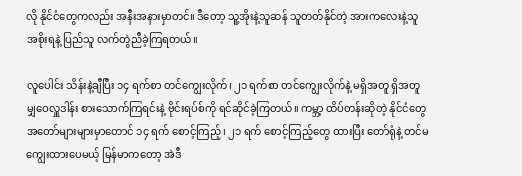လို နိုင်ငံတွေကလည်း အနီးအနားမှာတင်။ ဒီတော့ သူ့အိုးနဲ့သူဆန် သူတတ်နိုင်တဲ့ အားကလေးနဲ့သူ အစိုးရနဲ့ ပြည်သူ လက်တွဲညီခဲ့ကြရတယ်။

လူပေါင်း သိန်းနဲ့ချီပြီး ၁၄ ရက်စာ တင်ကျွေးလိုက်၊ ၂၁ ရက်စာ တင်ကျွေးလိုက်နဲ့ မရှိအတူ ရှိအတူ မျှဝေလှူဒါန်း စားသောက်ကြရင်းနဲ့ ဗိုင်းရပ်စ်ကို ရင်ဆိုင်ခဲ့ကြတယ်။ ကမ္ဘာ့ ထိပ်တန်းဆိုတဲ့ နိုင်ငံတွေ အတော်များများမှာတောင် ၁၄ ရက် စောင့်ကြည့်၊ ၂၁ ရက် စောင့်ကြည့်တွေ ထားပြီး တော်ရုံနဲ့ တင်မကျွေးထားပေမယ့် မြန်မာကတော့ အဲဒီ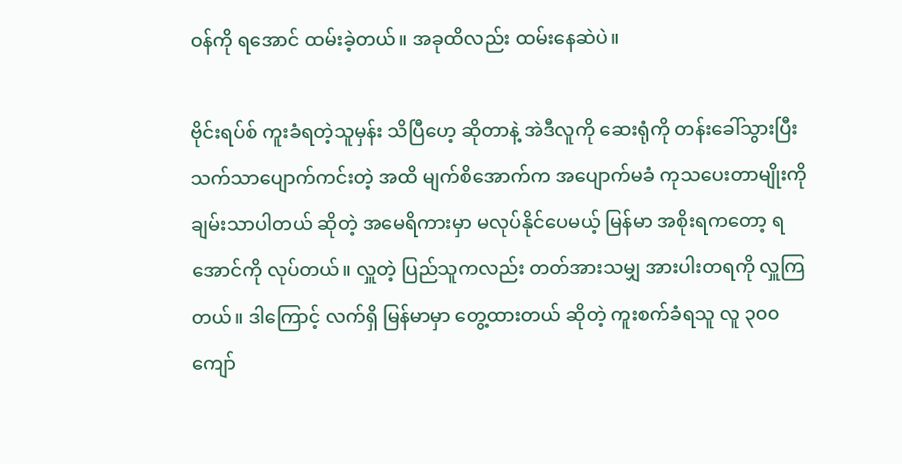ဝန်ကို ရအောင် ထမ်းခဲ့တယ်။ အခုထိလည်း ထမ်းနေဆဲပဲ။

ဗိုင်းရပ်စ် ကူးခံရတဲ့သူမှန်း သိပြီဟေ့ ဆိုတာနဲ့ အဲဒီလူကို ဆေးရုံကို တန်းခေါ်သွားပြီး သက်သာပျောက်ကင်းတဲ့ အထိ မျက်စိအောက်က အပျောက်မခံ ကုသပေးတာမျိုးကို ချမ်းသာပါတယ် ဆိုတဲ့ အမေရိကားမှာ မလုပ်နိုင်ပေမယ့် မြန်မာ အစိုးရကတော့ ရအောင်ကို လုပ်တယ်။ လှူတဲ့ ပြည်သူကလည်း တတ်အားသမျှ အားပါးတရကို လှူကြတယ်။ ဒါကြောင့် လက်ရှိ မြန်မာမှာ တွေ့ထားတယ် ဆိုတဲ့ ကူးစက်ခံရသူ လူ ၃၀၀ ကျော်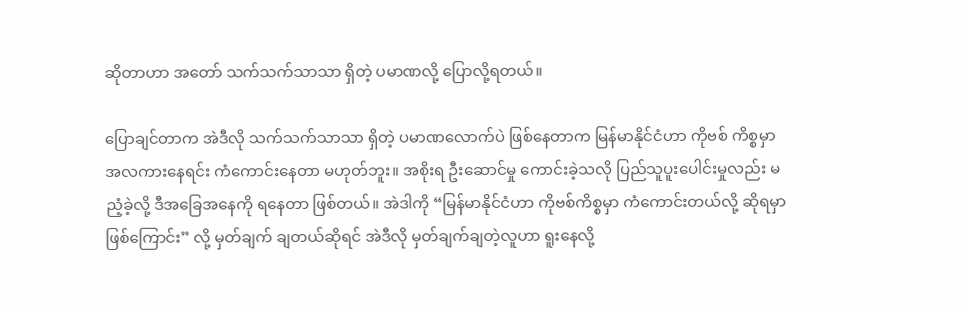ဆိုတာဟာ အတော် သက်သက်သာသာ ရှိတဲ့ ပမာဏလို့ ပြောလို့ရတယ်။

ပြောချင်တာက အဲဒီလို သက်သက်သာသာ ရှိတဲ့ ပမာဏလောက်ပဲ ဖြစ်နေတာက မြန်မာနိုင်ငံဟာ ကိုဗစ် ကိစ္စမှာ အလကားနေရင်း ကံကောင်းနေတာ မဟုတ်ဘူး။ အစိုးရ ဦးဆောင်မှု ကောင်းခဲ့သလို ပြည်သူပူးပေါင်းမှုလည်း မညံ့ခဲ့လို့ ဒီအခြေအနေကို ရနေတာ ဖြစ်တယ်။ အဲဒါကို “မြန်မာနိုင်ငံဟာ ကိုဗစ်ကိစ္စမှာ ကံကောင်းတယ်လို့ ဆိုရမှာ ဖြစ်ကြောင်း” လို့ မှတ်ချက် ချတယ်ဆိုရင် အဲဒီလို မှတ်ချက်ချတဲ့လူဟာ ရူးနေလို့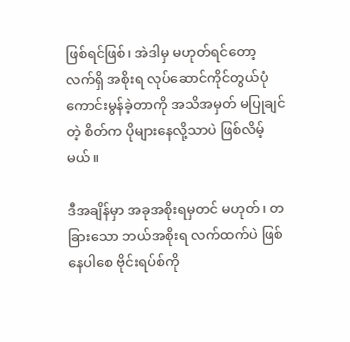ဖြစ်ရင်ဖြစ်၊ အဲဒါမှ မဟုတ်ရင်တော့ လက်ရှိ အစိုးရ လုပ်ဆောင်ကိုင်တွယ်ပုံ ကောင်းမွန်ခဲ့တာကို အသိအမှတ် မပြုချင်တဲ့ စိတ်က ပိုများနေလို့သာပဲ ဖြစ်လိမ့်မယ်။

ဒီအချိန်မှာ အခုအစိုးရမှတင် မဟုတ်၊ တခြားသော ဘယ်အစိုးရ လက်ထက်ပဲ ဖြစ်နေပါစေ ဗိုင်းရပ်စ်ကို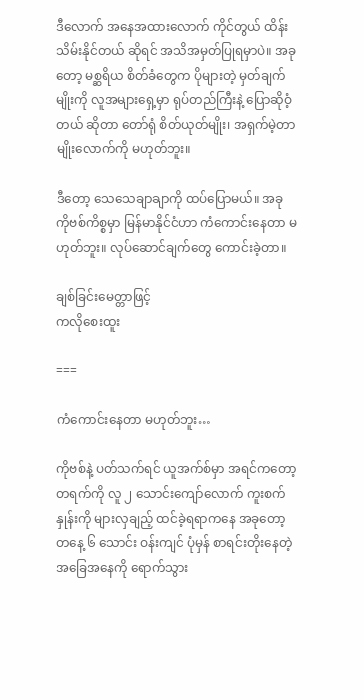ဒီလောက် အနေအထားလောက် ကိုင်တွယ် ထိန်းသိမ်းနိုင်တယ် ဆိုရင် အသိအမှတ်ပြုရမှာပဲ။ အခုတော့ မစ္ဆရိယ စိတ်ခံတွေက ပိုများတဲ့ မှတ်ချက်မျိုးကို လူအများရှေ့မှာ ရုပ်တည်ကြီးနဲ့ ပြောဆိုဝံ့တယ် ဆိုတာ တော်ရုံ စိတ်ယုတ်မျိုး၊ အရှက်မဲ့တာမျိုးလောက်ကို မဟုတ်ဘူး။

ဒီတော့ သေသေချာချာကို ထပ်ပြောမယ်။ အခု ကိုဗစ်ကိစ္စမှာ မြန်မာနိုင်ငံဟာ ကံကောင်းနေတာ မဟုတ်ဘူး။ လုပ်ဆောင်ချက်တွေ ကောင်းခဲ့တာ။

ချစ်ခြင်းမေတ္တာဖြင့်
ကလိုစေးထူး

===

ကံကောင်းနေတာ မဟုတ်ဘူး…

ကိုဗစ်နဲ့ ပတ်သက်ရင် ယူအက်စ်မှာ အရင်ကတော့ တရက်ကို လူ ၂ သောင်းကျော်လောက် ကူးစက်နှုန်းကို များလှချည့် ထင်ခဲ့ရရာကနေ အခုတော့ တနေ့ ၆ သောင်း ဝန်းကျင် ပုံမှန် စာရင်းတိုးနေတဲ့ အခြေအနေကို ရောက်သွား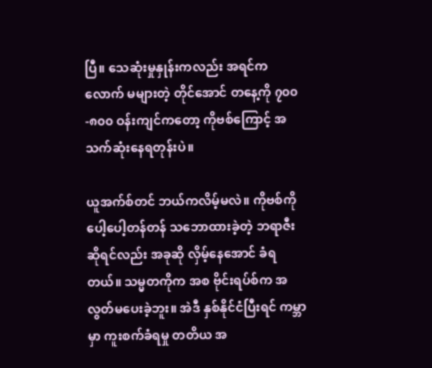ပြီ။ သေဆုံးမှုနှုန်းကလည်း အရင်ကလောက် မများတဲ့ တိုင်အောင် တနေ့ကို ၇၀၀-၈၀၀ ဝန်းကျင်ကတော့ ကိုဗစ်ကြောင့် အသက်ဆုံးနေရတုန်းပဲ။

ယူအက်စ်တင် ဘယ်ကလိမ့်မလဲ။ ကိုဗစ်ကို ပေါ့ပေါ့တန်တန် သဘောထားခဲ့တဲ့ ဘရာဇီး ဆိုရင်လည်း အခုဆို လှိမ့်နေအောင် ခံရတယ်။ သမ္မတကိုက အစ ဗိုင်းရပ်စ်က အလွတ်မပေးခဲ့ဘူး။ အဲဒီ နှစ်နိုင်ငံပြီးရင် ကမ္ဘာမှာ ကူးစက်ခံရမှု တတိယ အ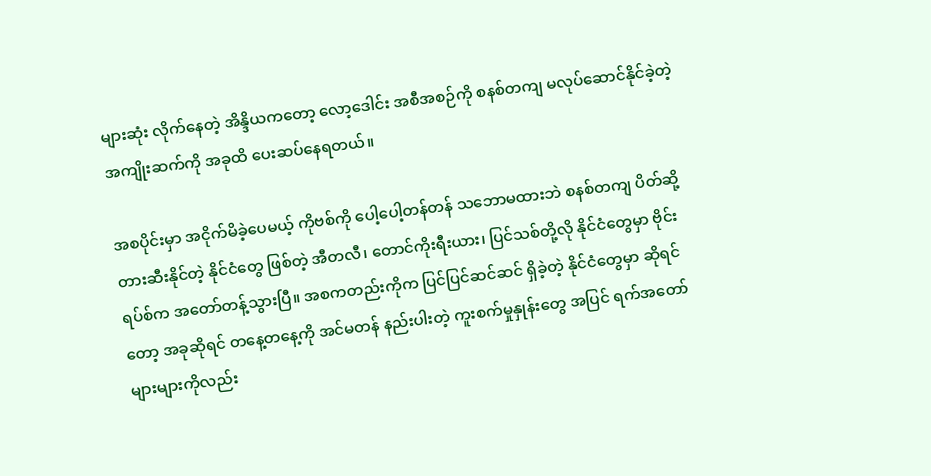များဆုံး လိုက်နေတဲ့ အိန္ဒိယကတော့ လော့ဒေါင်း အစီအစဉ်ကို စနစ်တကျ မလုပ်ဆောင်နိုင်ခဲ့တဲ့ အကျိုးဆက်ကို အခုထိ ပေးဆပ်နေရတယ်။

အစပိုင်းမှာ အငိုက်မိခဲ့ပေမယ့် ကိုဗစ်ကို ပေါ့ပေါ့တန်တန် သဘောမထားဘဲ စနစ်တကျ ပိတ်ဆို့ တားဆီးနိုင်တဲ့ နိုင်ငံတွေ ဖြစ်တဲ့ အီတလီ၊ တောင်ကိုးရီးယား၊ ပြင်သစ်တို့လို နိုင်ငံတွေမှာ ဗိုင်းရပ်စ်က အတော်တန့်သွားပြီ။ အစကတည်းကိုက ပြင်ပြင်ဆင်ဆင် ရှိခဲ့တဲ့ နိုင်ငံတွေမှာ ဆိုရင်တော့ အခုဆိုရင် တနေ့တနေ့ကို အင်မတန် နည်းပါးတဲ့ ကူးစက်မှုနှုန်းတွေ အပြင် ရက်အတော်များများကိုလည်း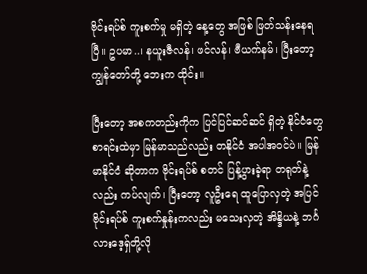ဗိုင်းရပ်စ် ကူးစက်မှု မရှိတဲ့ နေ့တွေ အဖြစ် ဖြတ်သန်းနေရပြီ။ ဥပမာ..၊ နယူးဇီလန်၊ ဖင်လန်၊ ဗီယက်နမ်၊ ပြီးတော့ ကျွန်တော်တို့ ဘေးက ထိုင်း။

ပြီးတော့ အစကတည်းကိုက ပြင်ပြင်ဆင်ဆင် ရှိတဲ့ နိုင်ငံတွေစာရင်းထဲမှာ မြန်မာသည်လည်း တနိုင်ငံ အပါအဝင်ပဲ။ မြန်မာနိုင်ငံ ဆိုတာက ဗိုင်းရပ်စ် စတင် ပြန့်ပွားခဲ့ရာ တရုတ်နဲ့လည်း ကပ်လျက်၊ ပြီးတော့ လူဦးရေ ထူပြောလှတဲ့ အပြင် ဗိုင်းရပ်စ် ကူးစက်နှုန်းကလည်း မသေးလှတဲ့ အိန္ဒိယနဲ့ ဘင်္ဂလားဒေ့ရှ်တို့လို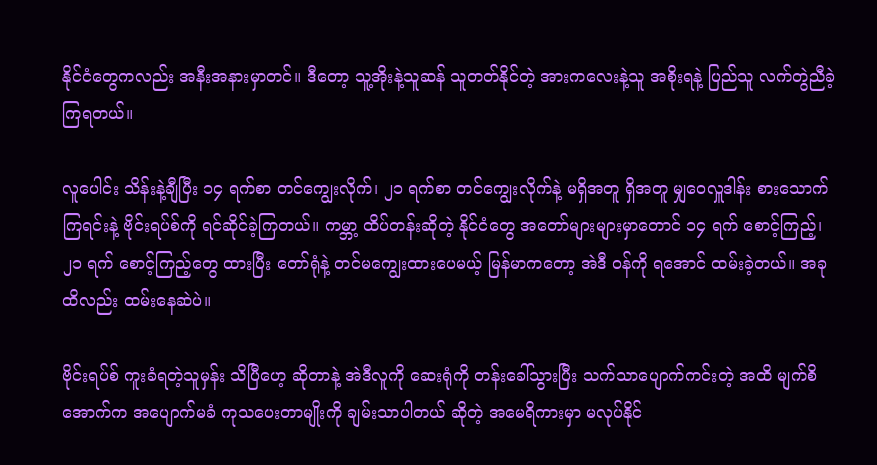နိုင်ငံတွေကလည်း အနီးအနားမှာတင်။ ဒီတော့ သူ့အိုးနဲ့သူဆန် သူတတ်နိုင်တဲ့ အားကလေးနဲ့သူ အစိုးရနဲ့ ပြည်သူ လက်တွဲညီခဲ့ကြရတယ်။

လူပေါင်း သိန်းနဲ့ချီပြီး ၁၄ ရက်စာ တင်ကျွေးလိုက်၊ ၂၁ ရက်စာ တင်ကျွေးလိုက်နဲ့ မရှိအတူ ရှိအတူ မျှဝေလှူဒါန်း စားသောက်ကြရင်းနဲ့ ဗိုင်းရပ်စ်ကို ရင်ဆိုင်ခဲ့ကြတယ်။ ကမ္ဘာ့ ထိပ်တန်းဆိုတဲ့ နိုင်ငံတွေ အတော်များများမှာတောင် ၁၄ ရက် စောင့်ကြည့်၊ ၂၁ ရက် စောင့်ကြည့်တွေ ထားပြီး တော်ရုံနဲ့ တင်မကျွေးထားပေမယ့် မြန်မာကတော့ အဲဒီ ဝန်ကို ရအောင် ထမ်းခဲ့တယ်။ အခုထိလည်း ထမ်းနေဆဲပဲ။

ဗိုင်းရပ်စ် ကူးခံရတဲ့သူမှန်း သိပြီဟေ့ ဆိုတာနဲ့ အဲဒီလူကို ဆေးရုံကို တန်းခေါ်သွားပြီး သက်သာပျောက်ကင်းတဲ့ အထိ မျက်စိအောက်က အပျောက်မခံ ကုသပေးတာမျိုးကို ချမ်းသာပါတယ် ဆိုတဲ့ အမေရိကားမှာ မလုပ်နိုင်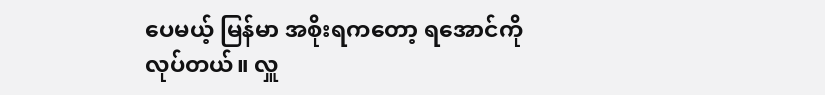ပေမယ့် မြန်မာ အစိုးရကတော့ ရအောင်ကို လုပ်တယ်။ လှူ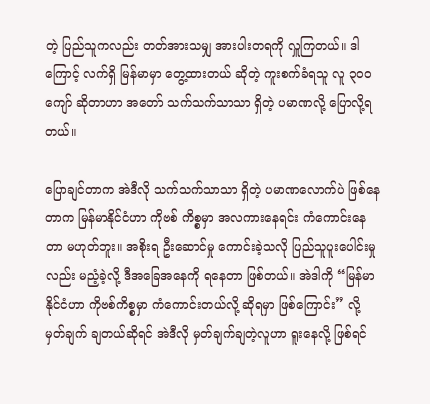တဲ့ ပြည်သူကလည်း တတ်အားသမျှ အားပါးတရကို လှူကြတယ်။ ဒါကြောင့် လက်ရှိ မြန်မာမှာ တွေ့ထားတယ် ဆိုတဲ့ ကူးစက်ခံရသူ လူ ၃၀၀ ကျော် ဆိုတာဟာ အတော် သက်သက်သာသာ ရှိတဲ့ ပမာဏလို့ ပြောလို့ရတယ်။

ပြောချင်တာက အဲဒီလို သက်သက်သာသာ ရှိတဲ့ ပမာဏလောက်ပဲ ဖြစ်နေတာက မြန်မာနိုင်ငံဟာ ကိုဗစ် ကိစ္စမှာ အလကားနေရင်း ကံကောင်းနေတာ မဟုတ်ဘူး။ အစိုးရ ဦးဆောင်မှု ကောင်းခဲ့သလို ပြည်သူပူးပေါင်းမှုလည်း မညံ့ခဲ့လို့ ဒီအခြေအနေကို ရနေတာ ဖြစ်တယ်။ အဲဒါကို “မြန်မာနိုင်ငံဟာ ကိုဗစ်ကိစ္စမှာ ကံကောင်းတယ်လို့ ဆိုရမှာ ဖြစ်ကြောင်း” လို့ မှတ်ချက် ချတယ်ဆိုရင် အဲဒီလို မှတ်ချက်ချတဲ့လူဟာ ရူးနေလို့ ဖြစ်ရင်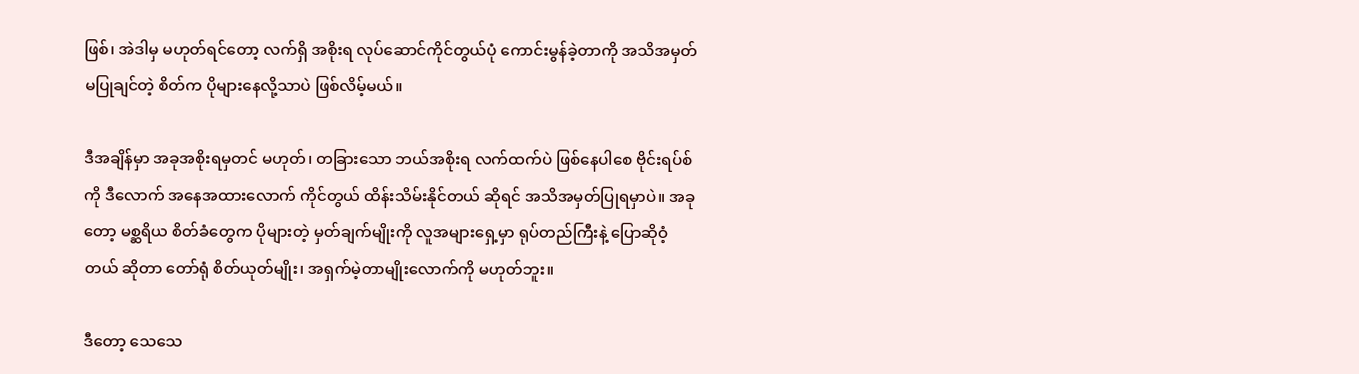ဖြစ်၊ အဲဒါမှ မဟုတ်ရင်တော့ လက်ရှိ အစိုးရ လုပ်ဆောင်ကိုင်တွယ်ပုံ ကောင်းမွန်ခဲ့တာကို အသိအမှတ် မပြုချင်တဲ့ စိတ်က ပိုများနေလို့သာပဲ ဖြစ်လိမ့်မယ်။

ဒီအချိန်မှာ အခုအစိုးရမှတင် မဟုတ်၊ တခြားသော ဘယ်အစိုးရ လက်ထက်ပဲ ဖြစ်နေပါစေ ဗိုင်းရပ်စ်ကို ဒီလောက် အနေအထားလောက် ကိုင်တွယ် ထိန်းသိမ်းနိုင်တယ် ဆိုရင် အသိအမှတ်ပြုရမှာပဲ။ အခုတော့ မစ္ဆရိယ စိတ်ခံတွေက ပိုများတဲ့ မှတ်ချက်မျိုးကို လူအများရှေ့မှာ ရုပ်တည်ကြီးနဲ့ ပြောဆိုဝံ့တယ် ဆိုတာ တော်ရုံ စိတ်ယုတ်မျိုး၊ အရှက်မဲ့တာမျိုးလောက်ကို မဟုတ်ဘူး။

ဒီတော့ သေသေ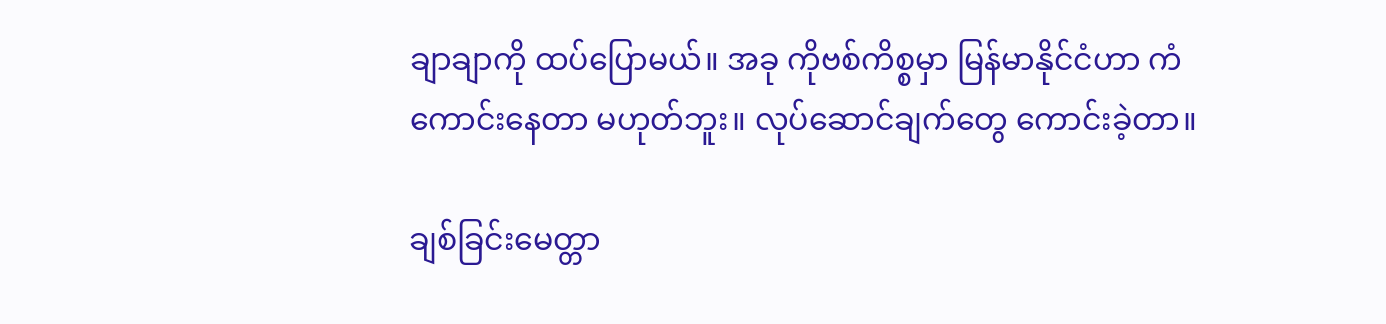ချာချာကို ထပ်ပြောမယ်။ အခု ကိုဗစ်ကိစ္စမှာ မြန်မာနိုင်ငံဟာ ကံကောင်းနေတာ မဟုတ်ဘူး။ လုပ်ဆောင်ချက်တွေ ကောင်းခဲ့တာ။

ချစ်ခြင်းမေတ္တာ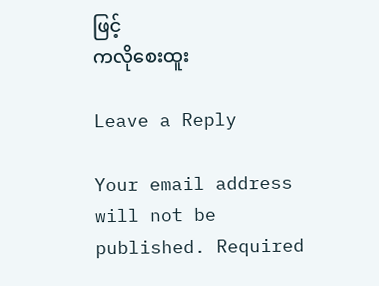ဖြင့်
ကလိုစေးထူး

Leave a Reply

Your email address will not be published. Required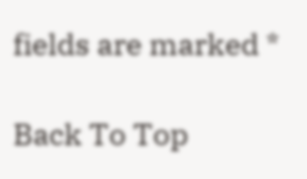fields are marked *

Back To Top